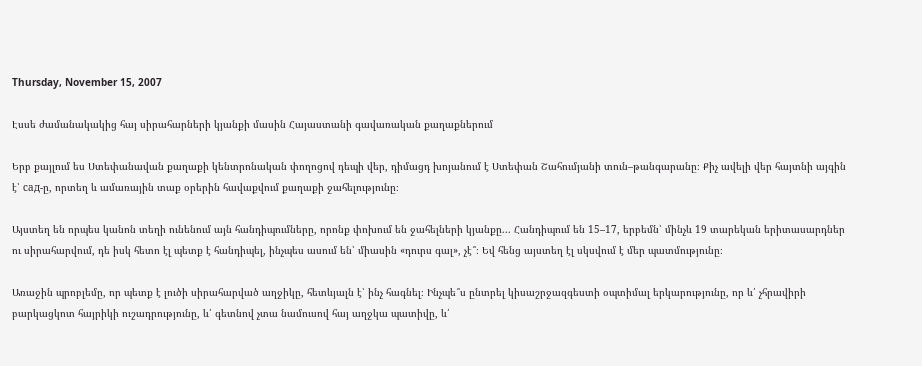Thursday, November 15, 2007

Էսսե ժամանակակից հայ սիրահարների կյանքի մասին Հայաստանի գավառական քաղաքներում

Երբ քայլում ես Ստեփանավան քաղաքի կենտրոնական փողոցով դեպի վեր, դիմացդ խոյանում է Ստեփան Շահումյանի տուն–թանգարանը։ Քիչ ավելի վեր հայտնի այգին է՝ сад-ը, որտեղ և ամառային տաք օրերին հավաքվում քաղաքի ջահելությունը։

Այստեղ են որպես կանոն տեղի ունենում այն հանդիպումները, որոնք փոխում են ջահելների կյանքը... Հանդիպում են 15–17, երբեմն՝ մինչև 19 տարեկան երիտասարդներ ու սիրահարվում, դե իսկ հետո էլ պետք է հանդիպել, ինչպես ասում են՝ միասին «դուրս գալ», չէ՞։ Եվ հենց այստեղ էլ սկսվում է մեր պատմությունը։

Առաջին պրոբլեմը, որ պետք է լուծի սիրահարված աղջիկը, հետևյալն է՝ ինչ հագնել։ Ինչպե՞ս ընտրել կիսաշրջազգեստի օպտիմալ երկարությունը, որ և՛ չհրավիրի բարկացկոտ հայրիկի ուշադրությունը, և՛ գետնով չտա նամուսով հայ աղջկա պատիվը, և՛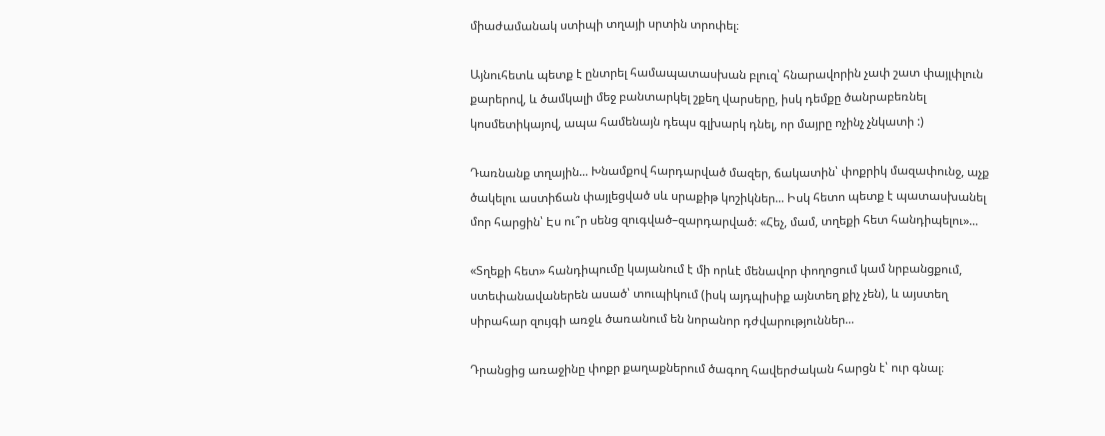միաժամանակ ստիպի տղայի սրտին տրոփել։

Այնուհետև պետք է ընտրել համապատասխան բլուզ՝ հնարավորին չափ շատ փայլփլուն քարերով, և ծամկալի մեջ բանտարկել շքեղ վարսերը, իսկ դեմքը ծանրաբեռնել կոսմետիկայով, ապա համենայն դեպս գլխարկ դնել, որ մայրը ոչինչ չնկատի :)

Դառնանք տղային... Խնամքով հարդարված մազեր, ճակատին՝ փոքրիկ մազափունջ, աչք ծակելու աստիճան փայլեցված սև սրաքիթ կոշիկներ... Իսկ հետո պետք է պատասխանել մոր հարցին՝ Էս ու՞ր սենց զուգված–զարդարված։ «Հեչ, մամ, տղեքի հետ հանդիպելու»...

«Տղեքի հետ» հանդիպումը կայանում է մի որևէ մենավոր փողոցում կամ նրբանցքում, ստեփանավաներեն ասած՝ տուպիկում (իսկ այդպիսիք այնտեղ քիչ չեն), և այստեղ սիրահար զույգի առջև ծառանում են նորանոր դժվարություններ...

Դրանցից առաջինը փոքր քաղաքներում ծագող հավերժական հարցն է՝ ուր գնալ։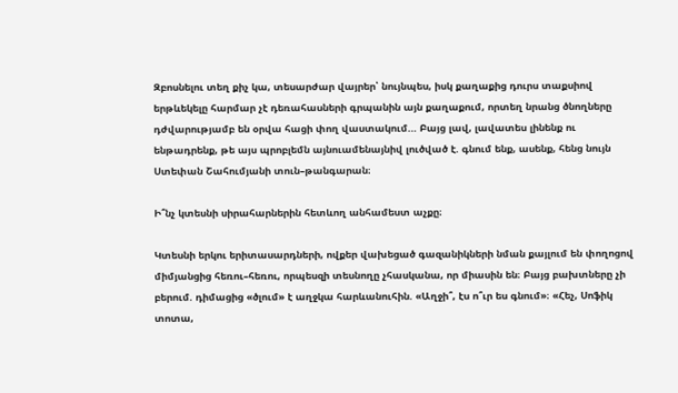Զբոսնելու տեղ քիչ կա, տեսարժար վայրեր՝ նույնպես, իսկ քաղաքից դուրս տաքսիով երթևեկելը հարմար չէ դեռահասների գրպանին այն քաղաքում, որտեղ նրանց ծնողները դժվարությամբ են օրվա հացի փող վաստակում... Բայց լավ, լավատես լինենք ու ենթադրենք, թե այս պրոբլեմն այնուամենայնիվ լուծված է. գնում ենք, ասենք, հենց նույն Ստեփան Շահումյանի տուն–թանգարան։

Ի՞նչ կտեսնի սիրահարներին հետևող անհամեստ աչքը։

Կտեսնի երկու երիտասարդների, ովքեր վախեցած գազանիկների նման քայլում են փողոցով միմյանցից հեռու–հեռու, որպեսզի տեսնողը չհասկանա, որ միասին են։ Բայց բախտները չի բերում. դիմացից «ծլում» է աղջկա հարևանուհին. «Աղջի՞, էս ո՞ւր ես գնում»։ «Հեչ, Սոֆիկ տոտա,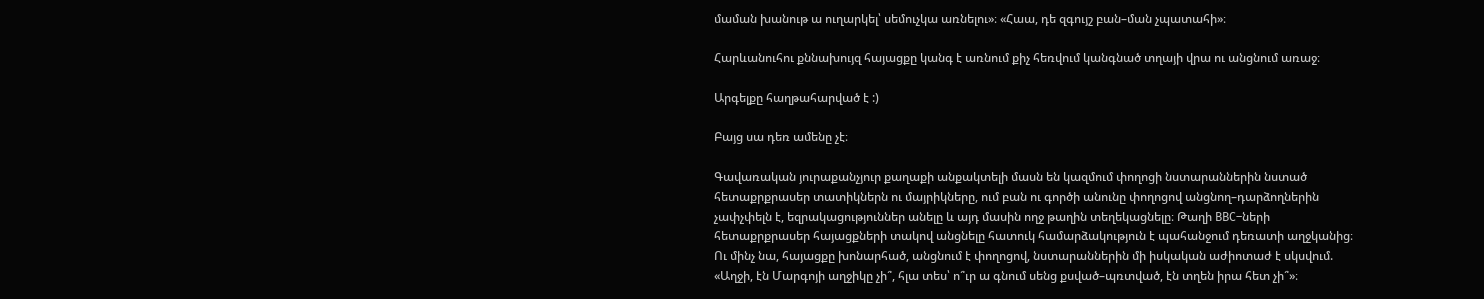մաման խանութ ա ուղարկել՝ սեմուչկա առնելու»։ «Հաա, դե զգույշ բան–ման չպատահի»։

Հարևանուհու քննախույզ հայացքը կանգ է առնում քիչ հեռվում կանգնած տղայի վրա ու անցնում առաջ։

Արգելքը հաղթահարված է :)

Բայց սա դեռ ամենը չէ։

Գավառական յուրաքանչյուր քաղաքի անքակտելի մասն են կազմում փողոցի նստարաններին նստած հետաքրքրասեր տատիկներն ու մայրիկները, ում բան ու գործի անունը փողոցով անցնող–դարձողներին չափչփելն է, եզրակացություններ անելը և այդ մասին ողջ թաղին տեղեկացնելը։ Թաղի BBC–ների հետաքրքրասեր հայացքների տակով անցնելը հատուկ համարձակություն է պահանջում դեռատի աղջկանից։ Ու մինչ նա, հայացքը խոնարհած, անցնում է փողոցով, նստարաններին մի իսկական աժիոտաժ է սկսվում. «Աղջի, էն Մարգոյի աղջիկը չի՞, հլա տես՝ ո՞ւր ա գնում սենց քսված–պռտված, էն տղեն իրա հետ չի՞»։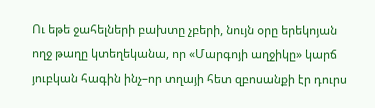Ու եթե ջահելների բախտը չբերի, նույն օրը երեկոյան ողջ թաղը կտեղեկանա, որ «Մարգոյի աղջիկը» կարճ յուբկան հագին ինչ–որ տղայի հետ զբոսանքի էր դուրս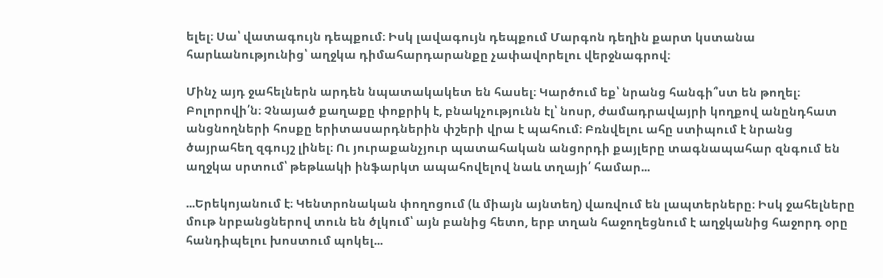ելել։ Սա՝ վատագույն դեպքում։ Իսկ լավագույն դեպքում Մարգոն դեղին քարտ կստանա հարևանությունից՝ աղջկա դիմահարդարանքը չափավորելու վերջնագրով։

Մինչ այդ ջահելներն արդեն նպատակակետ են հասել։ Կարծում եք՝ նրանց հանգի՞ստ են թողել։ Բոլորովի՛ն։ Չնայած քաղաքը փոքրիկ է, բնակչությունն էլ՝ նոսր, ժամադրավայրի կողքով անընդհատ անցնողների հոսքը երիտասարդներին փշերի վրա է պահում։ Բռնվելու ահը ստիպում է նրանց ծայրահեղ զգույշ լինել։ Ու յուրաքանչյուր պատահական անցորդի քայլերը տագնապահար զնգում են աղջկա սրտում՝ թեթևակի ինֆարկտ ապահովելով նաև տղայի՛ համար...

...Երեկոյանում է։ Կենտրոնական փողոցում (և միայն այնտեղ) վառվում են լապտերները։ Իսկ ջահելները մութ նրբանցներով տուն են ծլկում՝ այն բանից հետո, երբ տղան հաջողեցնում է աղջկանից հաջորդ օրը հանդիպելու խոստում պոկել...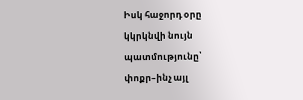Իսկ հաջորդ օրը կկրկնվի նույն պատմությունը՝ փոքր–ինչ այլ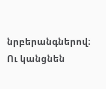նրբերանգներով։ Ու կանցնեն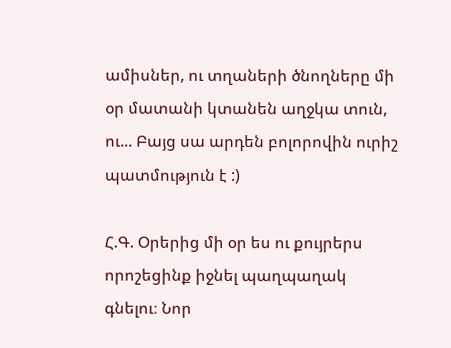ամիսներ, ու տղաների ծնողները մի օր մատանի կտանեն աղջկա տուն, ու... Բայց սա արդեն բոլորովին ուրիշ պատմություն է :)

Հ.Գ. Օրերից մի օր ես ու քույրերս որոշեցինք իջնել պաղպաղակ գնելու։ Նոր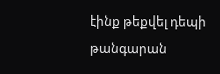էինք թեքվել դեպի թանգարան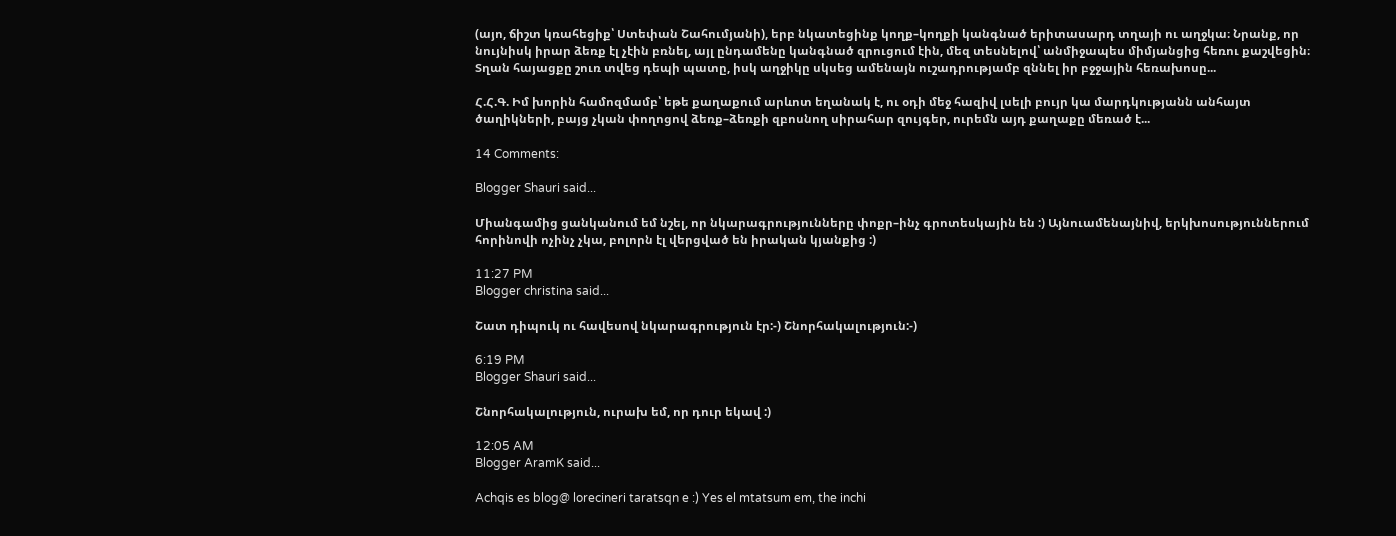(այո, ճիշտ կռահեցիք՝ Ստեփան Շահումյանի), երբ նկատեցինք կողք–կողքի կանգնած երիտասարդ տղայի ու աղջկա։ Նրանք, որ նույնիսկ իրար ձեռք էլ չէին բռնել, այլ ընդամենը կանգնած զրուցում էին, մեզ տեսնելով՝ անմիջապես միմյանցից հեռու քաշվեցին։ Տղան հայացքը շուռ տվեց դեպի պատը, իսկ աղջիկը սկսեց ամենայն ուշադրությամբ զննել իր բջջային հեռախոսը...

Հ.Հ.Գ. Իմ խորին համոզմամբ՝ եթե քաղաքում արևոտ եղանակ է, ու օդի մեջ հազիվ լսելի բույր կա մարդկությանն անհայտ ծաղիկների, բայց չկան փողոցով ձեռք–ձեռքի զբոսնող սիրահար զույգեր, ուրեմն այդ քաղաքը մեռած է...

14 Comments:

Blogger Shauri said...

Միանգամից ցանկանում եմ նշել, որ նկարագրությունները փոքր–ինչ գրոտեսկային են :) Այնուամենայնիվ, երկխոսություններում հորինովի ոչինչ չկա, բոլորն էլ վերցված են իրական կյանքից :)

11:27 PM
Blogger christina said...

Շատ դիպուկ ու հավեսով նկարագրություն էր:-) Շնորհակալություն:-)

6:19 PM
Blogger Shauri said...

Շնորհակալություն, ուրախ եմ, որ դուր եկավ :)

12:05 AM
Blogger AramK said...

Achqis es blog@ lorecineri taratsqn e :) Yes el mtatsum em, the inchi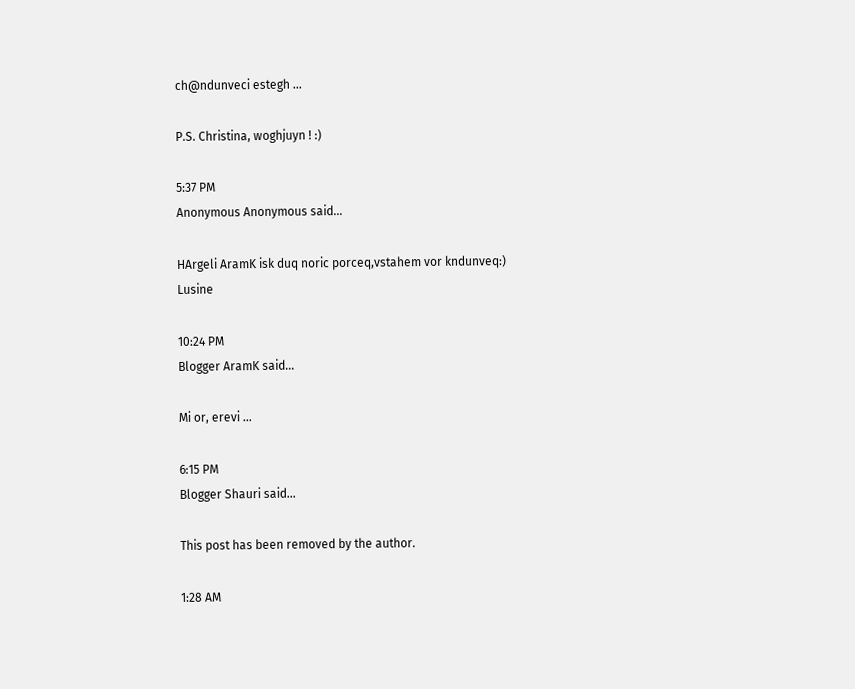ch@ndunveci estegh ...

P.S. Christina, woghjuyn ! :)

5:37 PM
Anonymous Anonymous said...

HArgeli AramK isk duq noric porceq,vstahem vor kndunveq:)
Lusine

10:24 PM
Blogger AramK said...

Mi or, erevi ...

6:15 PM
Blogger Shauri said...

This post has been removed by the author.

1:28 AM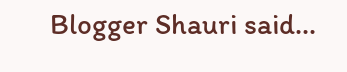Blogger Shauri said...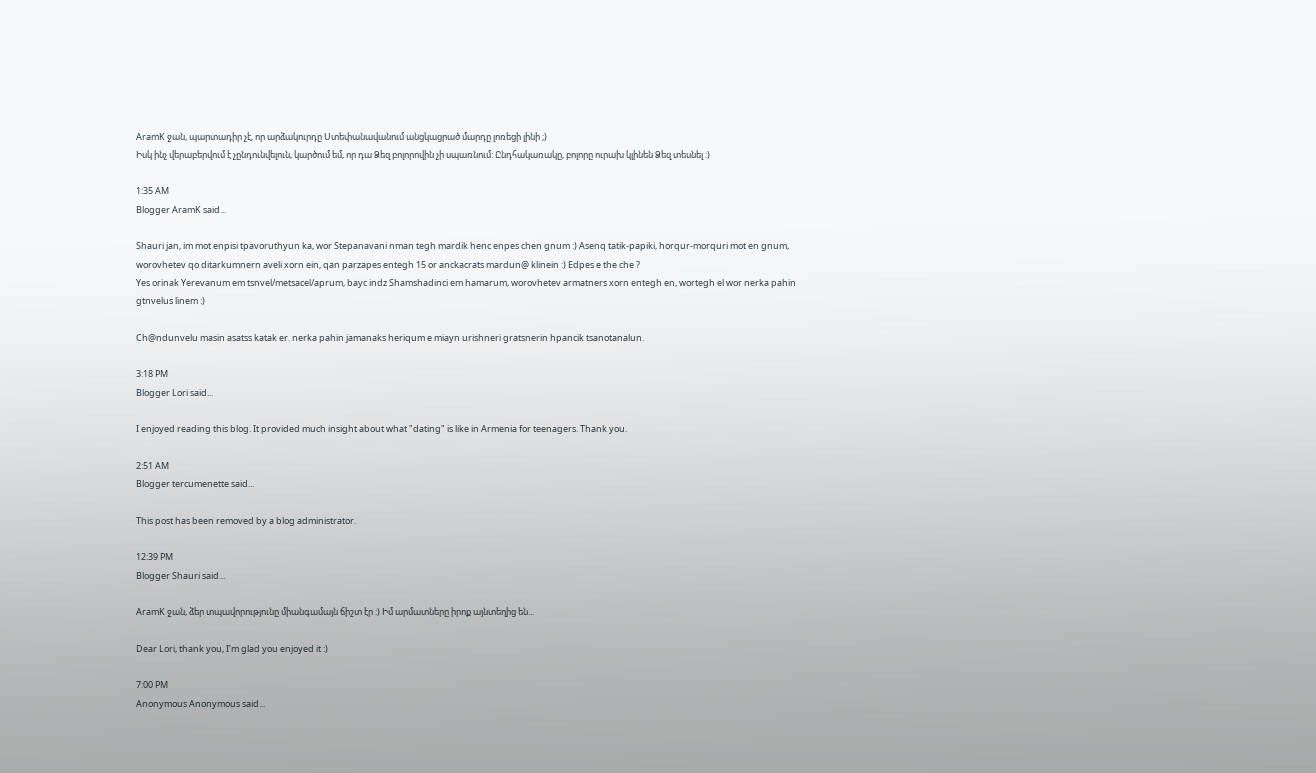AramK ջան, պարտադիր չէ, որ արձակուրդը Ստեփանավանում անցկացրած մարդը լոռեցի լինի ;)
Իսկ ինչ վերաբերվում է չընդունվելուն, կարծում եմ, որ դա Ձեզ բոլորովին չի սպառնում: Ընդհակառակը, բոլորը ուրախ կլինեն Ձեզ տեսնել :)

1:35 AM
Blogger AramK said...

Shauri jan, im mot enpisi tpavoruthyun ka, wor Stepanavani nman tegh mardik henc enpes chen gnum :) Asenq tatik-papiki, horqur-morquri mot en gnum, worovhetev qo ditarkumnern aveli xorn ein, qan parzapes entegh 15 or anckacrats mardun@ klinein :) Edpes e the che ?
Yes orinak Yerevanum em tsnvel/metsacel/aprum, bayc indz Shamshadinci em hamarum, worovhetev armatners xorn entegh en, wortegh el wor nerka pahin gtnvelus linem :)

Ch@ndunvelu masin asatss katak er. nerka pahin jamanaks heriqum e miayn urishneri gratsnerin hpancik tsanotanalun.

3:18 PM
Blogger Lori said...

I enjoyed reading this blog. It provided much insight about what "dating" is like in Armenia for teenagers. Thank you.

2:51 AM
Blogger tercumenette said...

This post has been removed by a blog administrator.

12:39 PM
Blogger Shauri said...

AramK ջան, ձեր տպավորությունը միանգամայն ճիշտ էր :) Իմ արմատները իրոք այնտեղից են...

Dear Lori, thank you, I’m glad you enjoyed it :)

7:00 PM
Anonymous Anonymous said...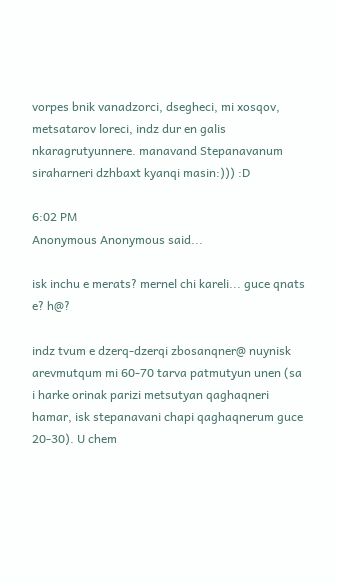vorpes bnik vanadzorci, dsegheci, mi xosqov, metsatarov loreci, indz dur en galis nkaragrutyunnere. manavand Stepanavanum siraharneri dzhbaxt kyanqi masin:))) :D

6:02 PM
Anonymous Anonymous said...

isk inchu e merats? mernel chi kareli... guce qnats e? h@?

indz tvum e dzerq-dzerqi zbosanqner@ nuynisk arevmutqum mi 60-70 tarva patmutyun unen (sa i harke orinak parizi metsutyan qaghaqneri hamar, isk stepanavani chapi qaghaqnerum guce 20-30). U chem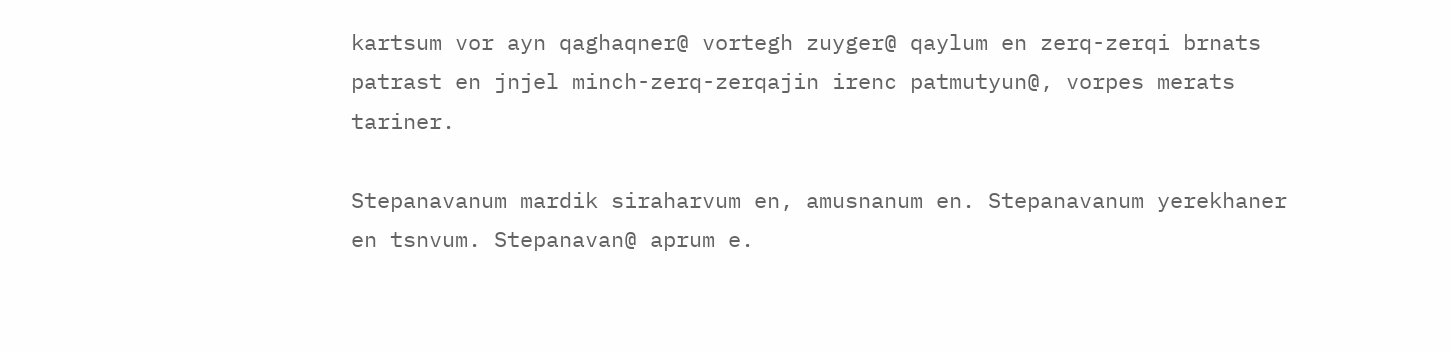kartsum vor ayn qaghaqner@ vortegh zuyger@ qaylum en zerq-zerqi brnats patrast en jnjel minch-zerq-zerqajin irenc patmutyun@, vorpes merats tariner.

Stepanavanum mardik siraharvum en, amusnanum en. Stepanavanum yerekhaner en tsnvum. Stepanavan@ aprum e.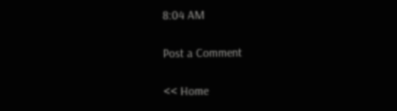8:04 AM

Post a Comment

<< Home